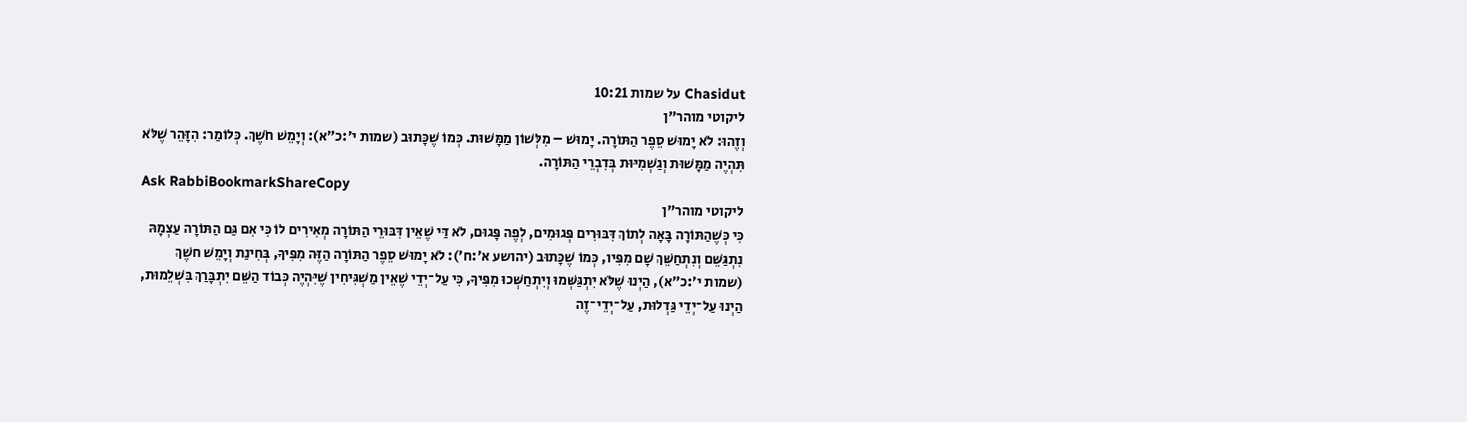Chasidut על שמות 10:21
ליקוטי מוהר"ן
וְזֶהוּ: לֹא יָמוּשׁ סֵפֶר הַתּוֹרָה. יָמוּשׁ – מִלְּשׁוֹן מַמָּשׁוּת. כְּמוֹ שֶׁכָּתוּב (שמות י׳:כ״א): וְיָמֵשׁ חֹשֶׁךְ. כְּלוֹמַר: הִזָּהֵר שֶׁלֹּא תִּהְיֶה מַמָּשׁוּת וְגַשְׁמִיּוּת בְּדִבְרֵי הַתּוֹרָה.
Ask RabbiBookmarkShareCopy
ליקוטי מוהר"ן
כִּי כְּשֶׁהַתּוֹרָה בָּאָה לְתוֹךְ דִּבּוּרִים פְּגוּמִים, לְפֶה פָּגוּם, לֹא דַּי שֶׁאֵין דִּבּוּרֵי הַתּוֹרָה מְאִירִים לוֹ כִּי אִם גַּם הַתּוֹרָה עַצְמָהּ נִתְגַּשֵּׁם וְנִתְחַשֵּׁךְ שָׁם מִפִּיו, כְּמוֹ שֶׁכָּתוּב (יהושע א׳:ח׳): לֹא יָמוּשׁ סֵפֶר הַתּוֹרָה הַזֶּה מִפִּיךָ, בְּחִינַת וְיָמֵשׁ חשֶׁךְ (שמות י׳:כ״א), הַיְנוּ שֶׁלֹּא יִתְגַּשְּׁמוּ וְיִתְחַשְּׁכוּ מִפִּיךָ, כִּי עַל־יְדֵי שֶׁאֵין מַשְׁגִּיחִין שֶׁיִּהְיֶה כְּבוֹד הַשֵּׁם יִתְבָּרַךְ בִּשְׁלֵמוּת, הַיְנוּ עַל־יְדֵי גַּדְלוּת, עַל־יְדֵי־זֶה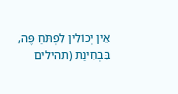אֵין יְכוֹלִין לִפְתֹּחַ פֶּה, בִּבְחִינַת (תהילים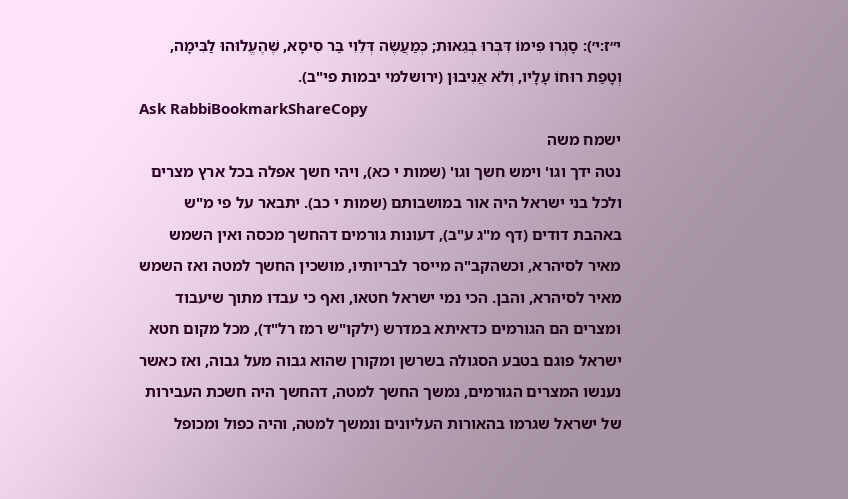י״ז:י׳): סָגְרוּ פִּימוֹ דִּבְּרוּ בְגֵאוּת; כְּמַעֲשֶׂה דְּלֵוִי בַּר סִיסָא, שֶׁהֶעֱלוּהוּ לַבִּימָה, וְטָפַת רוּחוֹ עָלָיו, וְלֹא אֲנִיבוּן (ירושלמי יבמות פי"ב).
Ask RabbiBookmarkShareCopy
ישמח משה
נטה ידך וגו' וימש חשך וגו' (שמות י כא), ויהי חשך אפלה בכל ארץ מצרים ולכל בני ישראל היה אור במושבותם (שמות י כב). יתבאר על פי מ"ש באהבת דודים (דף מ"ג ע"ב), דעונות גורמים דהחשך מכסה ואין השמש מאיר לסיהרא, וכשהקב"ה מייסר לבריותיו, מושכין החשך למטה ואז השמש מאיר לסיהרא, והבן. הכי נמי ישראל חטאו, ואף כי עבדו מתוך שיעבוד ומצרים הם הגורמים כדאיתא במדרש (ילקו"ש רמז רל"ד), מכל מקום חטא ישראל פוגם בטבע הסגולה בשרשן ומקורן שהוא גבוה מעל גבוה, ואז כאשר נענשו המצרים הגורמים, נמשך החשך למטה, דהחשך היה חשכת העבירות של ישראל שגרמו בהאורות העליונים ונמשך למטה, והיה כפול ומכופל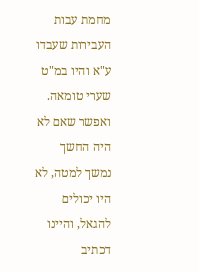מחמת עבות העבירות שעבדו ע"א והיו במ"ט שערי טומאה. ואפשר שאם לא היה החשך נמשך למטה, לא היו יכולים להגאל, והיינו דכתיב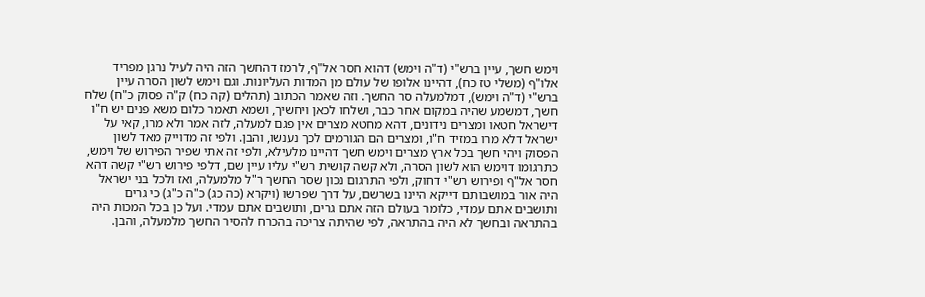וימש חשך, עיין ברש"י (ד"ה וימש) דהוא חסר אל"ף, לרמז דהחשך הזה היה לעיל נרגן מפריד אלו"ף (משלי טז כח), דהיינו אלופו של עולם מן המדות העליונות. וגם וימש לשון הסרה עיין ברש"י (ד"ה וימש), דמלמעלה סר החשך. וזה שאמר הכתוב (תהלים (קה כח) ק"ה פסוק כ"ח) שלח חשך, דמשמע שהיה במקום אחר כבר, ושלחו לכאן ויחשיך, ושמא תאמר כלום משא פנים יש ח"ו דישראל חטאו ומצרים נידונים, דהא מחטא מצרים אין פגם למעלה, לזה אמר ולא מרו, קאי על ישראל דלא מרו במזיד ח"ו, ומצרים הם הגורמים לכך נענשו, והבן. ולפי זה מדוייק מאד לשון הפסוק ויהי חשך בכל ארץ מצרים וימש חשך דהיינו מלעילא, ולפי זה אתי שפיר הפירוש של וימש, כתרגומו דוימש הוא לשון הסרה, ולא קשה קושית רש"י עליו עיין שם, דלפי פירוש רש"י קשה דהא חסר אל"ף ופירוש רש"י דחוק, ולפי התרגום נכון שסר החשך ר"ל מלמעלה, ואז ולכל בני ישראל היה אור במושבותם דייקא היינו בשרשם, על דרך שפרשו (ויקרא (כה כג) כ"ה כ"ג) כי גרים ותושבים אתם עמדי, כלומר בעולם הזה אתם גרים, ותושבים אתם עמדי. ועל כן בכל המכות היה בהתראה ובחשך לא היה בהתראה, לפי שהיתה צריכה בהכרח להסיר החשך מלמעלה, והבן.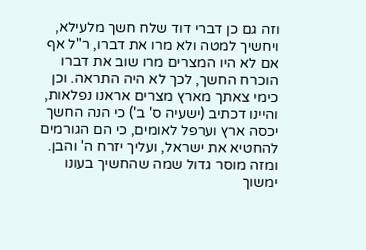וזה גם כן דברי דוד שלח חשך מלעילא, ויחשיך למטה ולא מרו את דברו, ר"ל אף אם לא היו המצרים מרו שוב את דברו הוכרח החשך, לכך לא היה התראה. וכן כימי צאתך מארץ מצרים אראנו נפלאות, והיינו דכתיב (ישעיה ס' ב') כי הנה החשך יכסה ארץ וערפל לאומים, כי הם הגורמים להחטיא את ישראל, ועליך יזרח ה' והבן. ומזה מוסר גדול שמה שהחשיך בעונו ימשוך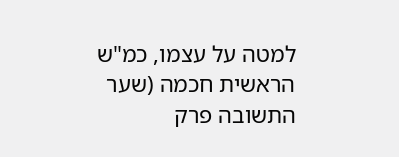למטה על עצמו, כמ"ש הראשית חכמה (שער התשובה פרק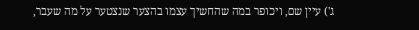ג') עיין שם, ויכופר במה שהחשיך עצמו בהצער שנצטער על מה שעבר,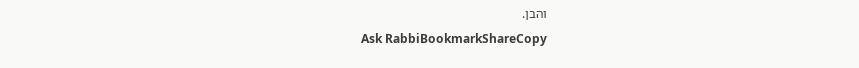והבן.
Ask RabbiBookmarkShareCopy